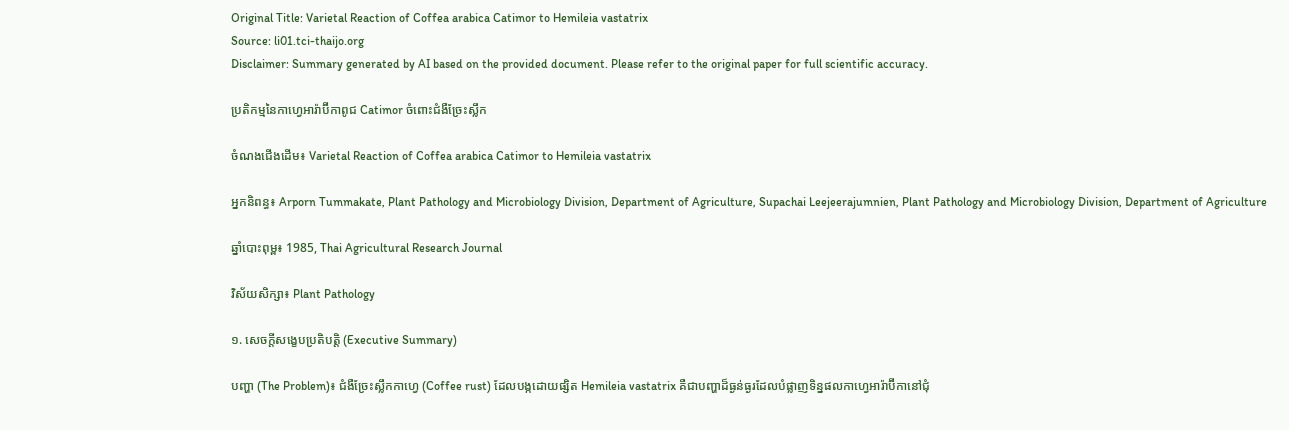Original Title: Varietal Reaction of Coffea arabica Catimor to Hemileia vastatrix
Source: li01.tci-thaijo.org
Disclaimer: Summary generated by AI based on the provided document. Please refer to the original paper for full scientific accuracy.

ប្រតិកម្មនៃកាហ្វេអារ៉ាប៊ីកាពូជ Catimor ចំពោះជំងឺច្រែះស្លឹក

ចំណងជើងដើម៖ Varietal Reaction of Coffea arabica Catimor to Hemileia vastatrix

អ្នកនិពន្ធ៖ Arporn Tummakate, Plant Pathology and Microbiology Division, Department of Agriculture, Supachai Leejeerajumnien, Plant Pathology and Microbiology Division, Department of Agriculture

ឆ្នាំបោះពុម្ព៖ 1985, Thai Agricultural Research Journal

វិស័យសិក្សា៖ Plant Pathology

១. សេចក្តីសង្ខេបប្រតិបត្តិ (Executive Summary)

បញ្ហា (The Problem)៖ ជំងឺច្រែះស្លឹកកាហ្វេ (Coffee rust) ដែលបង្កដោយផ្សិត Hemileia vastatrix គឺជាបញ្ហាដ៏ធ្ងន់ធ្ងរដែលបំផ្លាញទិន្នផលកាហ្វេអារ៉ាប៊ីកានៅជុំ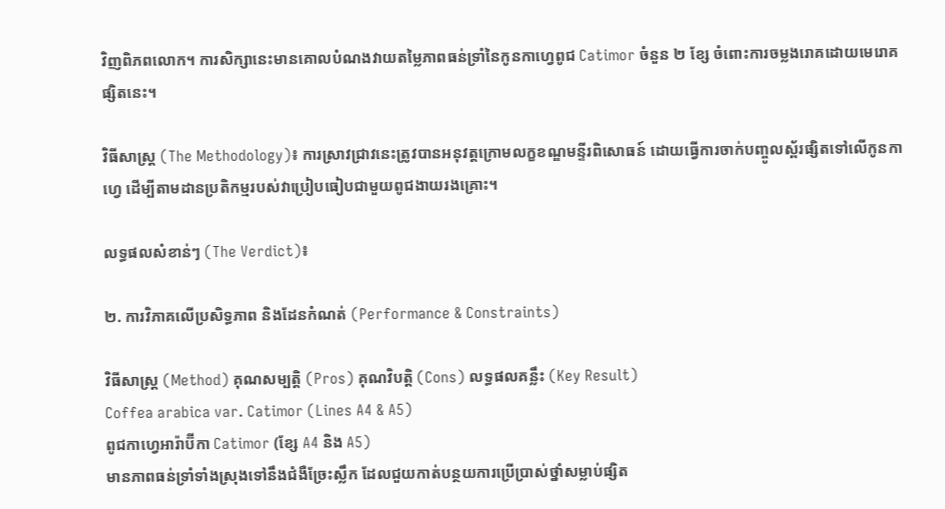វិញពិភពលោក។ ការសិក្សានេះមានគោលបំណងវាយតម្លៃភាពធន់ទ្រាំនៃកូនកាហ្វេពូជ Catimor ចំនួន ២ ខ្សែ ចំពោះការចម្លងរោគដោយមេរោគផ្សិតនេះ។

វិធីសាស្ត្រ (The Methodology)៖ ការស្រាវជ្រាវនេះត្រូវបានអនុវត្តក្រោមលក្ខខណ្ឌមន្ទីរពិសោធន៍ ដោយធ្វើការចាក់បញ្ចូលស្ព័រផ្សិតទៅលើកូនកាហ្វេ ដើម្បីតាមដានប្រតិកម្មរបស់វាប្រៀបធៀបជាមួយពូជងាយរងគ្រោះ។

លទ្ធផលសំខាន់ៗ (The Verdict)៖

២. ការវិភាគលើប្រសិទ្ធភាព និងដែនកំណត់ (Performance & Constraints)

វិធីសាស្ត្រ (Method) គុណសម្បត្តិ (Pros) គុណវិបត្តិ (Cons) លទ្ធផលគន្លឹះ (Key Result)
Coffea arabica var. Catimor (Lines A4 & A5)
ពូជកាហ្វេអារ៉ាប៊ីកា Catimor (ខ្សែ A4 និង A5)
មានភាពធន់ទ្រាំទាំងស្រុងទៅនឹងជំងឺច្រែះស្លឹក ដែលជួយកាត់បន្ថយការប្រើប្រាស់ថ្នាំសម្លាប់ផ្សិត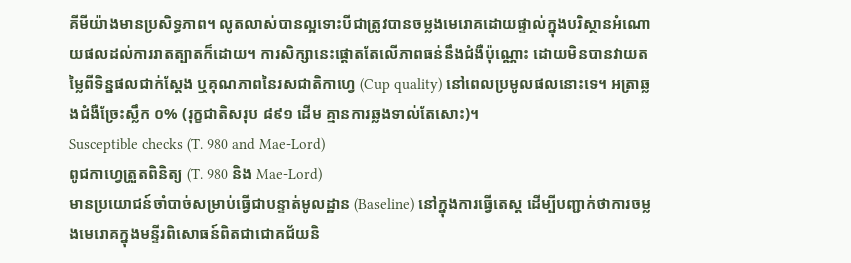គីមីយ៉ាងមានប្រសិទ្ធភាព។ លូតលាស់បានល្អទោះបីជាត្រូវបានចម្លងមេរោគដោយផ្ទាល់ក្នុងបរិស្ថានអំណោយផលដល់ការរាតត្បាតក៏ដោយ។ ការសិក្សានេះផ្តោតតែលើភាពធន់នឹងជំងឺប៉ុណ្ណោះ ដោយមិនបានវាយតម្លៃពីទិន្នផលជាក់ស្តែង ឬគុណភាពនៃរសជាតិកាហ្វេ (Cup quality) នៅពេលប្រមូលផលនោះទេ។ អត្រាឆ្លងជំងឺច្រែះស្លឹក ០% (រុក្ខជាតិសរុប ៨៩១ ដើម គ្មានការឆ្លងទាល់តែសោះ)។
Susceptible checks (T. 980 and Mae-Lord)
ពូជកាហ្វេត្រួតពិនិត្យ (T. 980 និង Mae-Lord)
មានប្រយោជន៍ចាំបាច់សម្រាប់ធ្វើជាបន្ទាត់មូលដ្ឋាន (Baseline) នៅក្នុងការធ្វើតេស្ត ដើម្បីបញ្ជាក់ថាការចម្លងមេរោគក្នុងមន្ទីរពិសោធន៍ពិតជាជោគជ័យនិ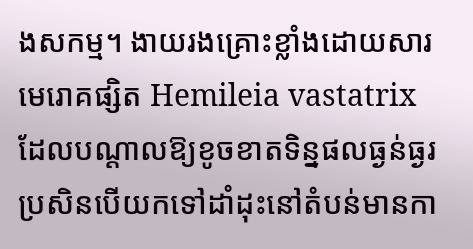ងសកម្ម។ ងាយរងគ្រោះខ្លាំងដោយសារមេរោគផ្សិត Hemileia vastatrix ដែលបណ្តាលឱ្យខូចខាតទិន្នផលធ្ងន់ធ្ងរ ប្រសិនបើយកទៅដាំដុះនៅតំបន់មានកា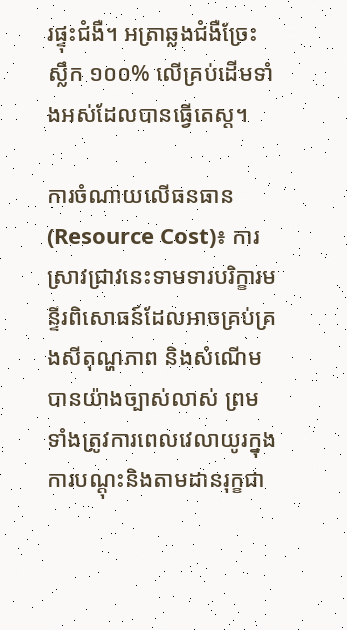រផ្ទុះជំងឺ។ អត្រាឆ្លងជំងឺច្រែះស្លឹក ១០០% លើគ្រប់ដើមទាំងអស់ដែលបានធ្វើតេស្ត។

ការចំណាយលើធនធាន (Resource Cost)៖ ការស្រាវជ្រាវនេះទាមទារបរិក្ខារមន្ទីរពិសោធន៍ដែលអាចគ្រប់គ្រងសីតុណ្ហភាព និងសំណើមបានយ៉ាងច្បាស់លាស់ ព្រមទាំងត្រូវការពេលវេលាយូរក្នុងការបណ្តុះនិងតាមដានរុក្ខជា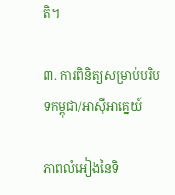តិ។

៣. ការពិនិត្យសម្រាប់បរិបទកម្ពុជា/អាស៊ីអាគ្នេយ៍

ភាពលំអៀងនៃទិ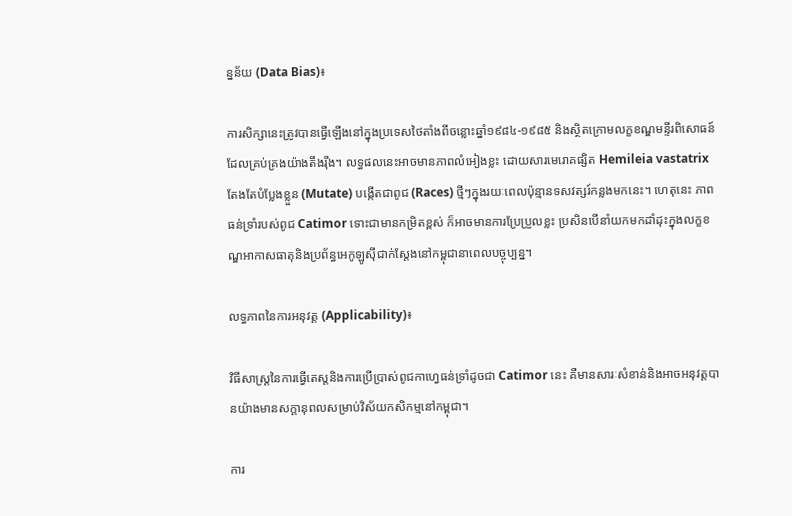ន្នន័យ (Data Bias)៖

ការសិក្សានេះត្រូវបានធ្វើឡើងនៅក្នុងប្រទេសថៃតាំងពីចន្លោះឆ្នាំ១៩៨៤-១៩៨៥ និងស្ថិតក្រោមលក្ខខណ្ឌមន្ទីរពិសោធន៍ដែលគ្រប់គ្រងយ៉ាងតឹងរ៉ឹង។ លទ្ធផលនេះអាចមានភាពលំអៀងខ្លះ ដោយសារមេរោគផ្សិត Hemileia vastatrix តែងតែបំប្លែងខ្លួន (Mutate) បង្កើតជាពូជ (Races) ថ្មីៗក្នុងរយៈពេលប៉ុន្មានទសវត្សរ៍កន្លងមកនេះ។ ហេតុនេះ ភាពធន់ទ្រាំរបស់ពូជ Catimor ទោះជាមានកម្រិតខ្ពស់ ក៏អាចមានការប្រែប្រួលខ្លះ ប្រសិនបើនាំយកមកដាំដុះក្នុងលក្ខខណ្ឌអាកាសធាតុនិងប្រព័ន្ធអេកូឡូស៊ីជាក់ស្តែងនៅកម្ពុជានាពេលបច្ចុប្បន្ន។

លទ្ធភាពនៃការអនុវត្ត (Applicability)៖

វិធីសាស្ត្រនៃការធ្វើតេស្តនិងការប្រើប្រាស់ពូជកាហ្វេធន់ទ្រាំដូចជា Catimor នេះ គឺមានសារៈសំខាន់និងអាចអនុវត្តបានយ៉ាងមានសក្តានុពលសម្រាប់វិស័យកសិកម្មនៅកម្ពុជា។

ការ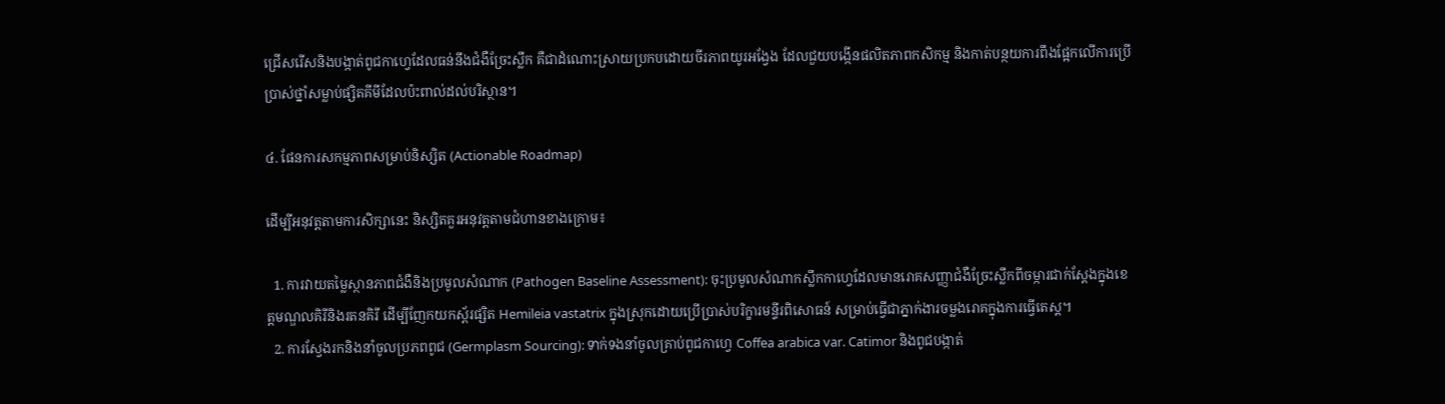ជ្រើសរើសនិងបង្កាត់ពូជកាហ្វេដែលធន់នឹងជំងឺច្រែះស្លឹក គឺជាដំណោះស្រាយប្រកបដោយចីរភាពយូរអង្វែង ដែលជួយបង្កើនផលិតភាពកសិកម្ម និងកាត់បន្ថយការពឹងផ្អែកលើការប្រើប្រាស់ថ្នាំសម្លាប់ផ្សិតគីមីដែលប៉ះពាល់ដល់បរិស្ថាន។

៤. ផែនការសកម្មភាពសម្រាប់និស្សិត (Actionable Roadmap)

ដើម្បីអនុវត្តតាមការសិក្សានេះ និស្សិតគួរអនុវត្តតាមជំហានខាងក្រោម៖

  1. ការវាយតម្លៃស្ថានភាពជំងឺនិងប្រមូលសំណាក (Pathogen Baseline Assessment): ចុះប្រមូលសំណាកស្លឹកកាហ្វេដែលមានរោគសញ្ញាជំងឺច្រែះស្លឹកពីចម្ការជាក់ស្តែងក្នុងខេត្តមណ្ឌលគិរីនិងរតនគិរី ដើម្បីញែកយកស្ព័រផ្សិត Hemileia vastatrix ក្នុងស្រុកដោយប្រើប្រាស់បរិក្ខារមន្ទីរពិសោធន៍ សម្រាប់ធ្វើជាភ្នាក់ងារចម្លងរោគក្នុងការធ្វើតេស្ត។
  2. ការស្វែងរកនិងនាំចូលប្រភពពូជ (Germplasm Sourcing): ទាក់ទងនាំចូលគ្រាប់ពូជកាហ្វេ Coffea arabica var. Catimor និងពូជបង្កាត់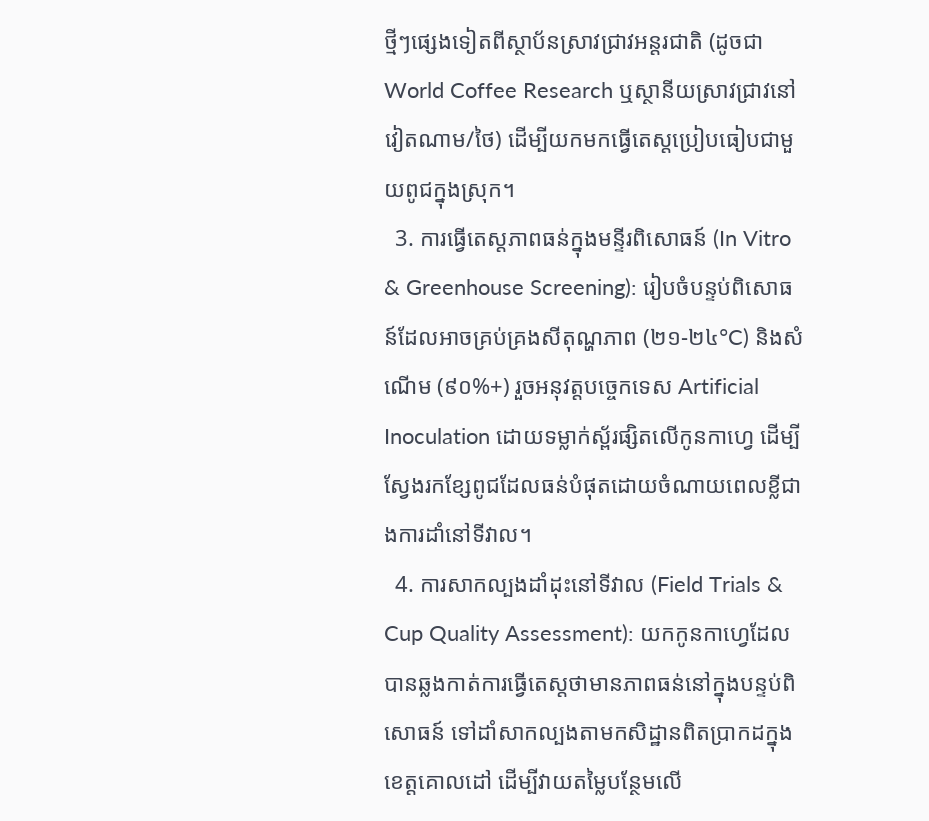ថ្មីៗផ្សេងទៀតពីស្ថាប័នស្រាវជ្រាវអន្តរជាតិ (ដូចជា World Coffee Research ឬស្ថានីយស្រាវជ្រាវនៅវៀតណាម/ថៃ) ដើម្បីយកមកធ្វើតេស្តប្រៀបធៀបជាមួយពូជក្នុងស្រុក។
  3. ការធ្វើតេស្តភាពធន់ក្នុងមន្ទីរពិសោធន៍ (In Vitro & Greenhouse Screening): រៀបចំបន្ទប់ពិសោធន៍ដែលអាចគ្រប់គ្រងសីតុណ្ហភាព (២១-២៤°C) និងសំណើម (៩០%+) រួចអនុវត្តបច្ចេកទេស Artificial Inoculation ដោយទម្លាក់ស្ព័រផ្សិតលើកូនកាហ្វេ ដើម្បីស្វែងរកខ្សែពូជដែលធន់បំផុតដោយចំណាយពេលខ្លីជាងការដាំនៅទីវាល។
  4. ការសាកល្បងដាំដុះនៅទីវាល (Field Trials & Cup Quality Assessment): យកកូនកាហ្វេដែលបានឆ្លងកាត់ការធ្វើតេស្តថាមានភាពធន់នៅក្នុងបន្ទប់ពិសោធន៍ ទៅដាំសាកល្បងតាមកសិដ្ឋានពិតប្រាកដក្នុងខេត្តគោលដៅ ដើម្បីវាយតម្លៃបន្ថែមលើ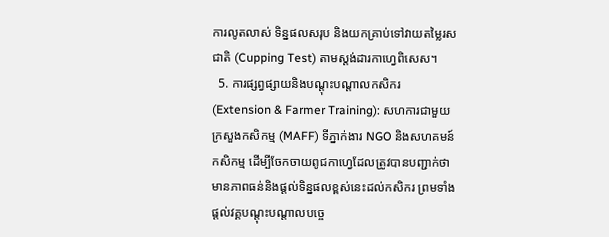ការលូតលាស់ ទិន្នផលសរុប និងយកគ្រាប់ទៅវាយតម្លៃរសជាតិ (Cupping Test) តាមស្តង់ដារកាហ្វេពិសេស។
  5. ការផ្សព្វផ្សាយនិងបណ្តុះបណ្តាលកសិករ (Extension & Farmer Training): សហការជាមួយក្រសួងកសិកម្ម (MAFF) ទីភ្នាក់ងារ NGO និងសហគមន៍កសិកម្ម ដើម្បីចែកចាយពូជកាហ្វេដែលត្រូវបានបញ្ជាក់ថាមានភាពធន់និងផ្តល់ទិន្នផលខ្ពស់នេះដល់កសិករ ព្រមទាំងផ្តល់វគ្គបណ្តុះបណ្តាលបច្ចេ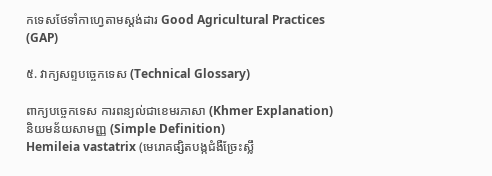កទេសថែទាំកាហ្វេតាមស្តង់ដារ Good Agricultural Practices (GAP)

៥. វាក្យសព្ទបច្ចេកទេស (Technical Glossary)

ពាក្យបច្ចេកទេស ការពន្យល់ជាខេមរភាសា (Khmer Explanation) និយមន័យសាមញ្ញ (Simple Definition)
Hemileia vastatrix (មេរោគផ្សិតបង្កជំងឺច្រែះស្លឹ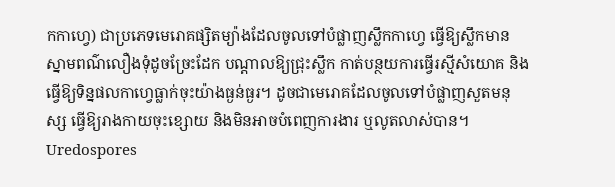កកាហ្វេ) ជាប្រភេទមេរោគផ្សិតម្យ៉ាងដែលចូលទៅបំផ្លាញស្លឹកកាហ្វេ ធ្វើឱ្យស្លឹកមានស្នាមពណ៌លឿងទុំដូចច្រែះដែក បណ្តាលឱ្យជ្រុះស្លឹក កាត់បន្ថយការធ្វើរស្មីសំយោគ និងធ្វើឱ្យទិន្នផលកាហ្វេធ្លាក់ចុះយ៉ាងធ្ងន់ធ្ងរ។ ដូចជាមេរោគដែលចូលទៅបំផ្លាញសួតមនុស្ស ធ្វើឱ្យរាងកាយចុះខ្សោយ និងមិនអាចបំពេញការងារ ឬលូតលាស់បាន។
Uredospores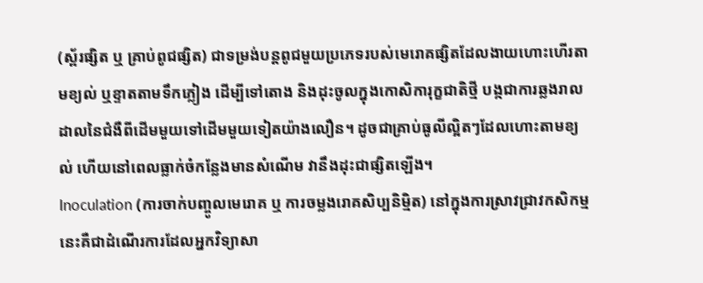(ស្ព័រផ្សិត ឬ គ្រាប់ពូជផ្សិត) ជាទម្រង់បន្តពូជមួយប្រភេទរបស់មេរោគផ្សិតដែលងាយហោះហើរតាមខ្យល់ ឬខ្ទាតតាមទឹកភ្លៀង ដើម្បីទៅតោង និងដុះចូលក្នុងកោសិការុក្ខជាតិថ្មី បង្កជាការឆ្លងរាលដាលនៃជំងឺពីដើមមួយទៅដើមមួយទៀតយ៉ាងលឿន។ ដូចជាគ្រាប់ធូលីល្អិតៗដែលហោះតាមខ្យល់ ហើយនៅពេលធ្លាក់ចំកន្លែងមានសំណើម វានឹងដុះជាផ្សិតឡើង។
Inoculation (ការចាក់បញ្ចូលមេរោគ ឬ ការចម្លងរោគសិប្បនិម្មិត) នៅក្នុងការស្រាវជ្រាវកសិកម្ម នេះគឺជាដំណើរការដែលអ្នកវិទ្យាសា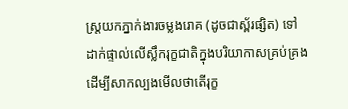ស្ត្រយកភ្នាក់ងារចម្លងរោគ (ដូចជាស្ព័រផ្សិត) ទៅដាក់ផ្ទាល់លើស្លឹករុក្ខជាតិក្នុងបរិយាកាសគ្រប់គ្រង ដើម្បីសាកល្បងមើលថាតើរុក្ខ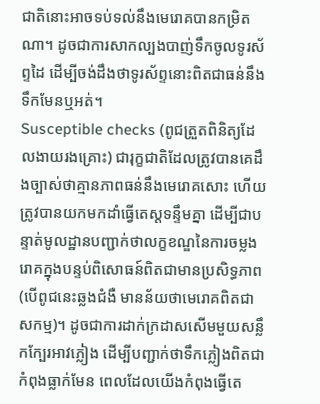ជាតិនោះអាចទប់ទល់នឹងមេរោគបានកម្រិតណា។ ដូចជាការសាកល្បងបាញ់ទឹកចូលទូរស័ព្ទដៃ ដើម្បីចង់ដឹងថាទូរស័ព្ទនោះពិតជាធន់នឹងទឹកមែនឬអត់។
Susceptible checks (ពូជត្រួតពិនិត្យដែលងាយរងគ្រោះ) ជារុក្ខជាតិដែលត្រូវបានគេដឹងច្បាស់ថាគ្មានភាពធន់នឹងមេរោគសោះ ហើយត្រូវបានយកមកដាំធ្វើតេស្តទន្ទឹមគ្នា ដើម្បីជាបន្ទាត់មូលដ្ឋានបញ្ជាក់ថាលក្ខខណ្ឌនៃការចម្លងរោគក្នុងបន្ទប់ពិសោធន៍ពិតជាមានប្រសិទ្ធភាព (បើពូជនេះឆ្លងជំងឺ មានន័យថាមេរោគពិតជាសកម្ម)។ ដូចជាការដាក់ក្រដាសសើមមួយសន្លឹកក្បែរអាវភ្លៀង ដើម្បីបញ្ជាក់ថាទឹកភ្លៀងពិតជាកំពុងធ្លាក់មែន ពេលដែលយើងកំពុងធ្វើតេ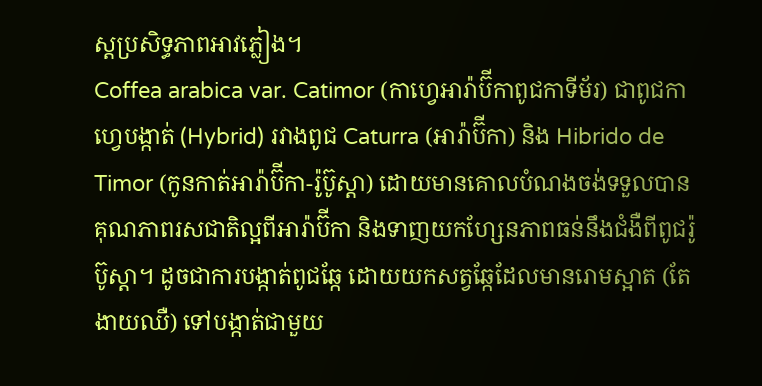ស្តប្រសិទ្ធភាពអាវភ្លៀង។
Coffea arabica var. Catimor (កាហ្វេអារ៉ាប៊ីកាពូជកាទីម័រ) ជាពូជកាហ្វេបង្កាត់ (Hybrid) រវាងពូជ Caturra (អារ៉ាប៊ីកា) និង Hibrido de Timor (កូនកាត់អារ៉ាប៊ីកា-រ៉ូប៊ូស្តា) ដោយមានគោលបំណងចង់ទទួលបានគុណភាពរសជាតិល្អពីអារ៉ាប៊ីកា និងទាញយកហ្សែនភាពធន់នឹងជំងឺពីពូជរ៉ូប៊ូស្តា។ ដូចជាការបង្កាត់ពូជឆ្កែ ដោយយកសត្វឆ្កែដែលមានរោមស្អាត (តែងាយឈឺ) ទៅបង្កាត់ជាមួយ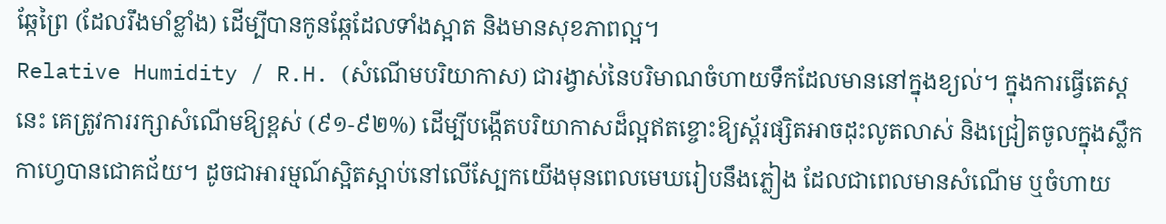ឆ្កែព្រៃ (ដែលរឹងមាំខ្លាំង) ដើម្បីបានកូនឆ្កែដែលទាំងស្អាត និងមានសុខភាពល្អ។
Relative Humidity / R.H. (សំណើមបរិយាកាស) ជារង្វាស់នៃបរិមាណចំហាយទឹកដែលមាននៅក្នុងខ្យល់។ ក្នុងការធ្វើតេស្តនេះ គេត្រូវការរក្សាសំណើមឱ្យខ្ពស់ (៩១-៩២%) ដើម្បីបង្កើតបរិយាកាសដ៏ល្អឥតខ្ចោះឱ្យស្ព័រផ្សិតអាចដុះលូតលាស់ និងជ្រៀតចូលក្នុងស្លឹកកាហ្វេបានជោគជ័យ។ ដូចជាអារម្មណ៍ស្អិតស្អាប់នៅលើស្បែកយើងមុនពេលមេឃរៀបនឹងភ្លៀង ដែលជាពេលមានសំណើម ឬចំហាយ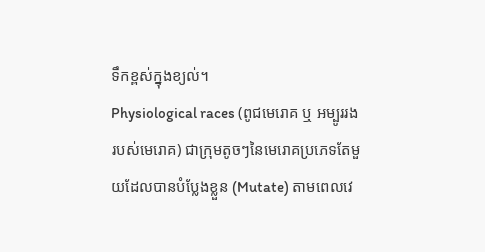ទឹកខ្ពស់ក្នុងខ្យល់។
Physiological races (ពូជមេរោគ ឬ អម្បូររងរបស់មេរោគ) ជាក្រុមតូចៗនៃមេរោគប្រភេទតែមួយដែលបានបំប្លែងខ្លួន (Mutate) តាមពេលវេ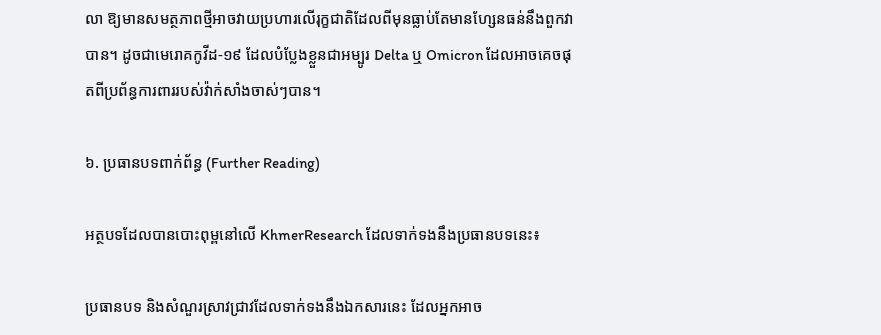លា ឱ្យមានសមត្ថភាពថ្មីអាចវាយប្រហារលើរុក្ខជាតិដែលពីមុនធ្លាប់តែមានហ្សែនធន់នឹងពួកវាបាន។ ដូចជាមេរោគកូវីដ-១៩ ដែលបំប្លែងខ្លួនជាអម្បូរ Delta ឬ Omicron ដែលអាចគេចផុតពីប្រព័ន្ធការពាររបស់វ៉ាក់សាំងចាស់ៗបាន។

៦. ប្រធានបទពាក់ព័ន្ធ (Further Reading)

អត្ថបទដែលបានបោះពុម្ពនៅលើ KhmerResearch ដែលទាក់ទងនឹងប្រធានបទនេះ៖

ប្រធានបទ និងសំណួរស្រាវជ្រាវដែលទាក់ទងនឹងឯកសារនេះ ដែលអ្នកអាច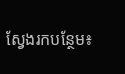ស្វែងរកបន្ថែម៖